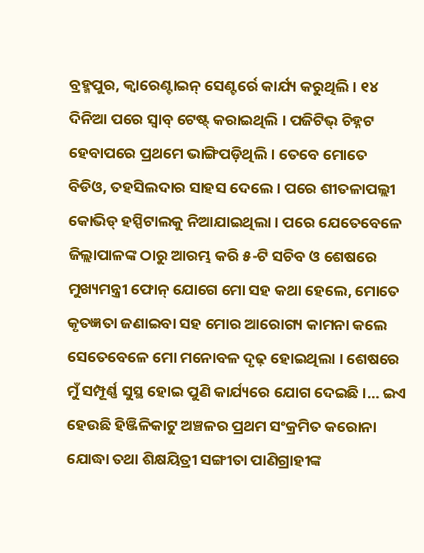ବ୍ରହ୍ମପୁର, କ୍ୱାରେଣ୍ଟାଇନ୍ ସେଣ୍ଟର୍ରେ କାର୍ଯ୍ୟ କରୁଥିଲି । ୧୪ ଦିନିଆ ପରେ ସ୍ୱାବ୍ ଟେଷ୍ଟ୍ କରାଇଥିଲି । ପଜିଟିଭ୍ ଚିହ୍ନଟ ହେବାପରେ ପ୍ରଥମେ ଭାଙ୍ଗିପଡ଼ିଥିଲି । ତେବେ ମୋତେ ବିଡିଓ, ତହସିଲଦାର ସାହସ ଦେଲେ । ପରେ ଶୀତଳାପଲ୍ଲୀ କୋଭିଡ୍ ହସ୍ପିଟାଲକୁ ନିଆଯାଇଥିଲା । ପରେ ଯେତେବେଳେ ଜିଲ୍ଲାପାଳଙ୍କ ଠାରୁ ଆରମ୍ଭ କରି ୫-ଟି ସଚିବ ଓ ଶେଷରେ ମୁଖ୍ୟମନ୍ତ୍ରୀ ଫୋନ୍ ଯୋଗେ ମୋ ସହ କଥା ହେଲେ, ମୋତେ କୃତଜ୍ଞତା ଜଣାଇବା ସହ ମୋର ଆରୋଗ୍ୟ କାମନା କଲେ ସେତେବେଳେ ମୋ ମନୋବଳ ଦୃଢ଼ ହୋଇଥିଲା । ଶେଷରେ ମୁଁ ସମ୍ପୂର୍ଣ୍ଣ ସୁସ୍ଥ ହୋଇ ପୁଣି କାର୍ଯ୍ୟରେ ଯୋଗ ଦେଇଛି ।… ଇଏ ହେଉଛି ହିଞ୍ଜିଳିକାଟୁ ଅଞ୍ଚଳର ପ୍ରଥମ ସଂକ୍ରମିତ କରୋନା ଯୋଦ୍ଧା ତଥା ଶିକ୍ଷୟିତ୍ରୀ ସଙ୍ଗୀତା ପାଣିଗ୍ରାହୀଙ୍କ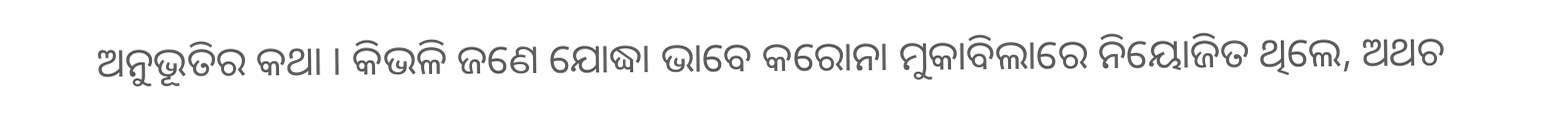ଅନୁଭୂତିର କଥା । କିଭଳି ଜଣେ ଯୋଦ୍ଧା ଭାବେ କରୋନା ମୁକାବିଲାରେ ନିୟୋଜିତ ଥିଲେ, ଅଥଚ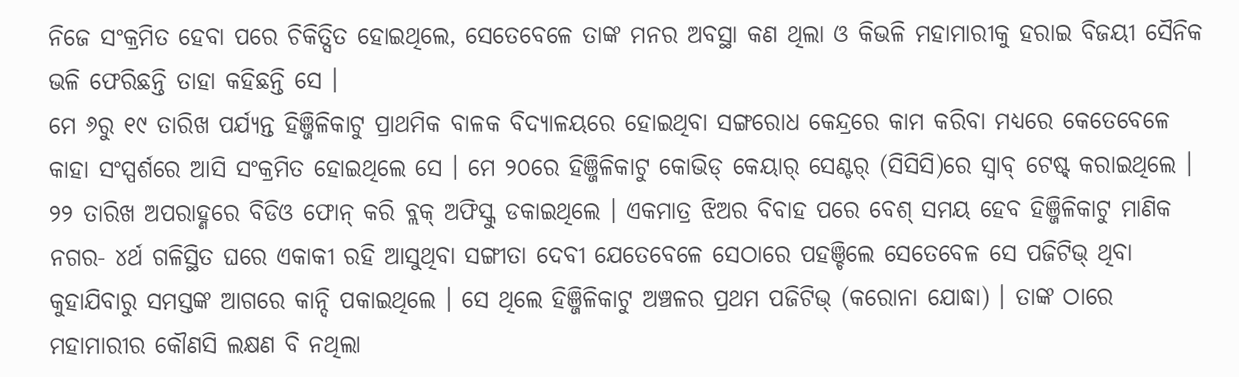ନିଜେ ସଂକ୍ରମିତ ହେବା ପରେ ଚିକିତ୍ସିତ ହୋଇଥିଲେ, ସେତେବେଳେ ତାଙ୍କ ମନର ଅବସ୍ଥା କଣ ଥିଲା ଓ କିଭଳି ମହାମାରୀକୁ ହରାଇ ବିଜୟୀ ସୈନିକ ଭଳି ଫେରିଛନ୍ତି ତାହା କହିଛନ୍ତି ସେ ।
ମେ ୬ରୁ ୧୯ ତାରିଖ ପର୍ଯ୍ୟନ୍ତ ହିଞ୍ଜିଳିକାଟୁ ପ୍ରାଥମିକ ବାଳକ ବିଦ୍ୟାଳୟରେ ହୋଇଥିବା ସଙ୍ଗରୋଧ କେନ୍ଦ୍ରରେ କାମ କରିବା ମଧ୍ୟରେ କେତେବେଳେ କାହା ସଂସ୍ପର୍ଶରେ ଆସି ସଂକ୍ରମିତ ହୋଇଥିଲେ ସେ । ମେ ୨୦ରେ ହିଞ୍ଜିଳିକାଟୁ କୋଭିଡ୍ କେୟାର୍ ସେଣ୍ଟର୍ (ସିସିସି)ରେ ସ୍ୱାବ୍ ଟେଷ୍ଟ୍ କରାଇଥିଲେ । ୨୨ ତାରିଖ ଅପରାହ୍ଣରେ ବିଡିଓ ଫୋନ୍ କରି ବ୍ଲକ୍ ଅଫିସ୍କୁ ଡକାଇଥିଲେ । ଏକମାତ୍ର ଝିଅର ବିବାହ ପରେ ବେଶ୍ ସମୟ ହେବ ହିଞ୍ଜିଳିକାଟୁ ମାଣିକ ନଗର- ୪ର୍ଥ ଗଳିସ୍ଥିତ ଘରେ ଏକାକୀ ରହି ଆସୁଥିବା ସଙ୍ଗୀତା ଦେବୀ ଯେତେବେଳେ ସେଠାରେ ପହଞ୍ଚିଲେ ସେତେବେଳ ସେ ପଜିଟିଭ୍ ଥିବା କୁହାଯିବାରୁ ସମସ୍ତଙ୍କ ଆଗରେ କାନ୍ଦି ପକାଇଥିଲେ । ସେ ଥିଲେ ହିଞ୍ଜିଳିକାଟୁ ଅଞ୍ଚଳର ପ୍ରଥମ ପଜିଟିଭ୍ (କରୋନା ଯୋଦ୍ଧା) । ତାଙ୍କ ଠାରେ ମହାମାରୀର କୌଣସି ଲକ୍ଷଣ ବି ନଥିଲା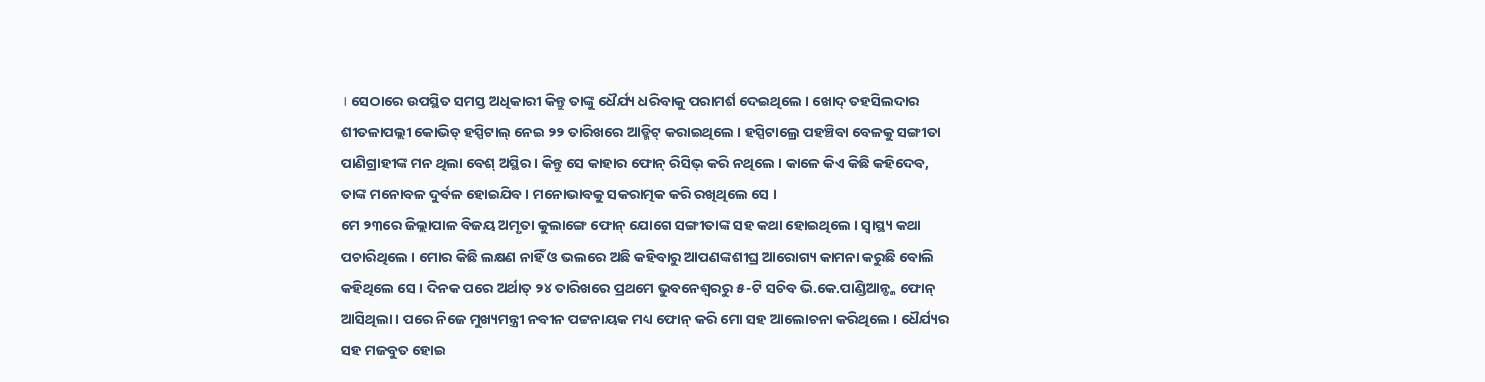। ସେଠାରେ ଉପସ୍ଥିତ ସମସ୍ତ ଅଧିକାରୀ କିନ୍ତୁ ତାଙ୍କୁ ଧୈର୍ଯ୍ୟ ଧରିବାକୁ ପରାମର୍ଶ ଦେଇଥିଲେ । ଖୋଦ୍ ତହସିଲଦାର ଶୀତଳାପଲ୍ଲୀ କୋଭିଡ୍ ହସ୍ପିଟାଲ୍ ନେଇ ୨୨ ତାରିଖରେ ଆଡ୍ମିଟ୍ କରାଇଥିଲେ । ହସ୍ପିଟାଲ୍ରେ ପହଞ୍ଚିବା ବେଳକୁ ସଙ୍ଗୀତା ପାଣିଗ୍ରାହୀଙ୍କ ମନ ଥିଲା ବେଶ୍ ଅସ୍ଥିର । କିନ୍ତୁ ସେ କାହାର ଫୋନ୍ ରିସିଭ୍ କରି ନଥିଲେ । କାଳେ କିଏ କିଛି କହିଦେବ, ତାଙ୍କ ମନୋବଳ ଦୁର୍ବଳ ହୋଇଯିବ । ମନୋଭାବକୁ ସକରାତ୍ମକ କରି ରଖିଥିଲେ ସେ ।
ମେ ୨୩ରେ ଜିଲ୍ଲାପାଳ ବିଜୟ ଅମୃତା କୁଲାଙ୍ଗେ ଫୋନ୍ ଯୋଗେ ସଙ୍ଗୀତାଙ୍କ ସହ କଥା ହୋଇଥିଲେ । ସ୍ୱାସ୍ଥ୍ୟ କଥା ପଚାରିଥିଲେ । ମୋର କିଛି ଲକ୍ଷଣ ନାହିଁ ଓ ଭଲରେ ଅଛି କହିବାରୁ ଆପଣଙ୍କଶୀଘ୍ର ଆରୋଗ୍ୟ କାମନା କରୁଛି ବୋଲି କହିଥିଲେ ସେ । ଦିନକ ପରେ ଅର୍ଥାତ୍ ୨୪ ତାରିଖରେ ପ୍ରଥମେ ଭୁବନେଶ୍ୱରରୁ ୫-ଟି ସଚିବ ଭି.କେ.ପାଣ୍ଡିଆନ୍ଙ୍କ ଫୋନ୍ ଆସିଥିଲା । ପରେ ନିଜେ ମୁଖ୍ୟମନ୍ତ୍ରୀ ନବୀନ ପଟ୍ଟନାୟକ ମଧ୍ୟ ଫୋନ୍ କରି ମୋ ସହ ଆଲୋଚନା କରିଥିଲେ । ଧୈର୍ଯ୍ୟର ସହ ମଜବୁତ ହୋଇ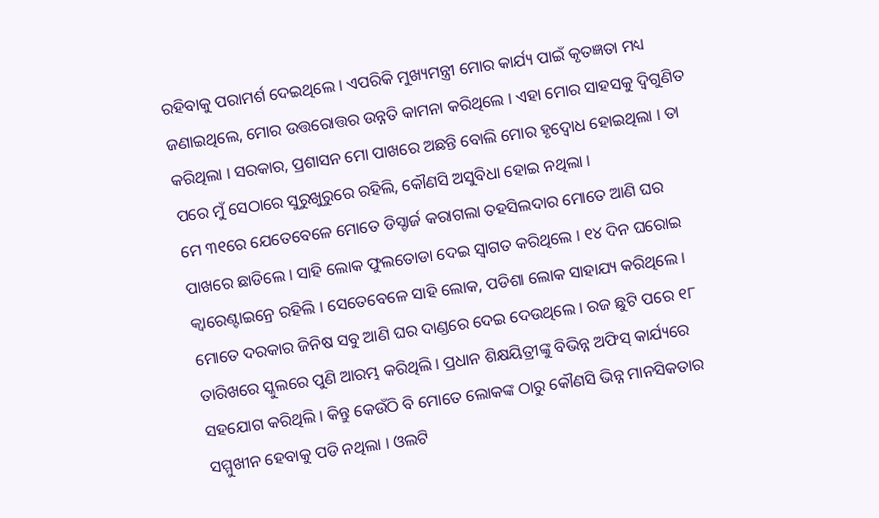ରହିବାକୁ ପରାମର୍ଶ ଦେଇଥିଲେ । ଏପରିକି ମୁଖ୍ୟମନ୍ତ୍ରୀ ମୋର କାର୍ଯ୍ୟ ପାଇଁ କୃତଜ୍ଞତା ମଧ୍ୟ ଜଣାଇଥିଲେ, ମୋର ଉତ୍ତରୋତ୍ତର ଉନ୍ନତି କାମନା କରିଥିଲେ । ଏହା ମୋର ସାହସକୁ ଦ୍ୱିଗୁଣିତ କରିଥିଲା । ସରକାର, ପ୍ରଶାସନ ମୋ ପାଖରେ ଅଛନ୍ତି ବୋଲି ମୋର ହୃଦ୍ବୋଧ ହୋଇଥିଲା । ତା ପରେ ମୁଁ ସେଠାରେ ସୁରୁଖୁରୁରେ ରହିଲି, କୌଣସି ଅସୁବିଧା ହୋଇ ନଥିଲା ।
ମେ ୩୧ରେ ଯେତେବେଳେ ମୋତେ ଡିସ୍ଚାର୍ଜ କରାଗଲା ତହସିଲଦାର ମୋତେ ଆଣି ଘର ପାଖରେ ଛାଡିଲେ । ସାହି ଲୋକ ଫୁଲତୋଡା ଦେଇ ସ୍ୱାଗତ କରିଥିଲେ । ୧୪ ଦିନ ଘରୋଇ କ୍ୱାରେଣ୍ଟାଇନ୍ରେ ରହିଲି । ସେତେବେଳେ ସାହି ଲୋକ, ପଡିଶା ଲୋକ ସାହାଯ୍ୟ କରିଥିଲେ । ମୋତେ ଦରକାର ଜିନିଷ ସବୁ ଆଣି ଘର ଦାଣ୍ଡରେ ଦେଇ ଦେଉଥିଲେ । ରଜ ଛୁଟି ପରେ ୧୮ ତାରିଖରେ ସ୍କୁଲରେ ପୁଣି ଆରମ୍ଭ କରିଥିଲି । ପ୍ରଧାନ ଶିକ୍ଷୟିତ୍ରୀଙ୍କୁ ବିଭିନ୍ନ ଅଫିସ୍ କାର୍ଯ୍ୟରେ ସହଯୋଗ କରିଥିଲି । କିନ୍ତୁ କେଉଁଠି ବି ମୋତେ ଲୋକଙ୍କ ଠାରୁ କୌଣସି ଭିନ୍ନ ମାନସିକତାର ସମ୍ମୁଖୀନ ହେବାକୁ ପଡି ନଥିଲା । ଓଲଟି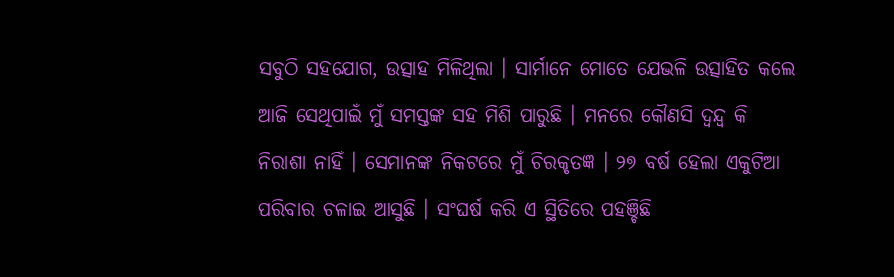ସବୁଠି ସହଯୋଗ, ଉତ୍ସାହ ମିଳିଥିଲା । ସାର୍ମାନେ ମୋତେ ଯେଭଳି ଉତ୍ସାହିତ କଲେ ଆଜି ସେଥିପାଇଁ ମୁଁ ସମସ୍ତଙ୍କ ସହ ମିଶି ପାରୁଛି । ମନରେ କୌଣସି ଦ୍ୱନ୍ଦ୍ୱ କି ନିରାଶା ନାହିଁ । ସେମାନଙ୍କ ନିକଟରେ ମୁଁ ଚିରକୃତଜ୍ଞ । ୨୭ ବର୍ଷ ହେଲା ଏକୁଟିଆ ପରିବାର ଚଳାଇ ଆସୁଛି । ସଂଘର୍ଷ କରି ଏ ସ୍ଥିତିରେ ପହଞ୍ଚିଛି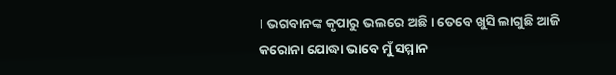। ଭଗବାନଙ୍କ କୃପାରୁ ଭଲରେ ଅଛି । ତେବେ ଖୁସି ଲାଗୁଛି ଆଜି କରୋନା ଯୋଦ୍ଧା ଭାବେ ମୁଁ ସମ୍ମାନ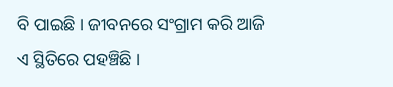ବି ପାଇଛି । ଜୀବନରେ ସଂଗ୍ରାମ କରି ଆଜି ଏ ସ୍ଥିତିରେ ପହଞ୍ଚିଛି ।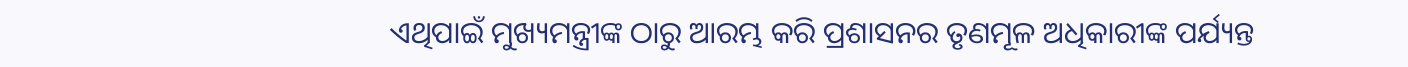ଏଥିପାଇଁ ମୁଖ୍ୟମନ୍ତ୍ରୀଙ୍କ ଠାରୁ ଆରମ୍ଭ କରି ପ୍ରଶାସନର ତୃଣମୂଳ ଅଧିକାରୀଙ୍କ ପର୍ଯ୍ୟନ୍ତ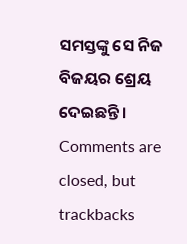ସମସ୍ତଙ୍କୁ ସେ ନିଜ ବିଜୟର ଶ୍ରେୟ ଦେଇଛନ୍ତି ।
Comments are closed, but trackbacks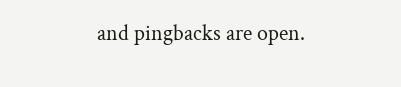and pingbacks are open.